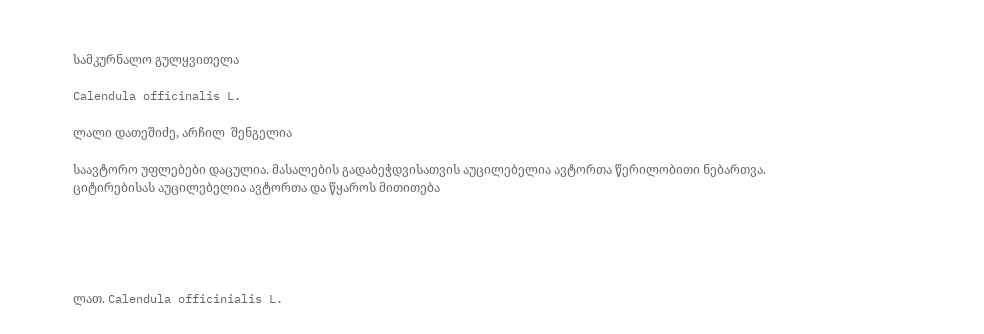სამკურნალო გულყვითელა

Calendula officinalis L.

ლალი დათეშიძე, არჩილ  შენგელია

საავტორო უფლებები დაცულია. მასალების გადაბეჭდვისათვის აუცილებელია ავტორთა წერილობითი ნებართვა. ციტირებისას აუცილებელია ავტორთა და წყაროს მითითება





ლათ. Calendula officinialis L.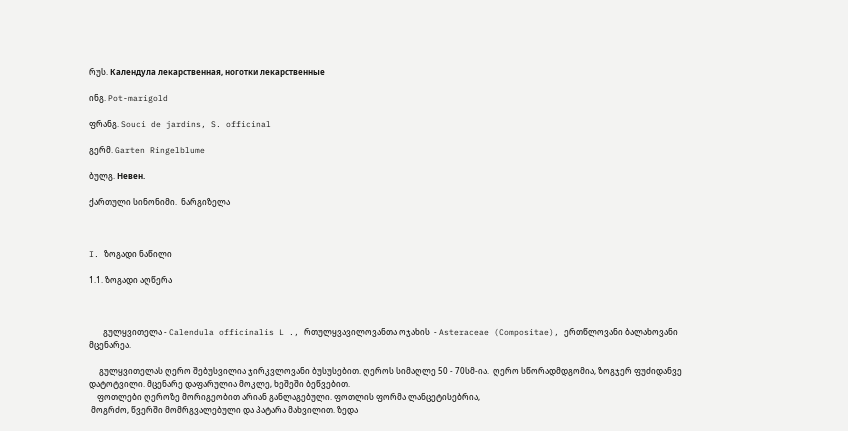რუს. Календула лекарственная, ноготки лекарственные

ინგ. Pot-marigold

ფრანგ. Souci de jardins, S. officinal

გერმ. Garten Ringelblume

ბულგ. Невен.

ქართული სინონიმი.  ნარგიზელა



I. ზოგადი ნაწილი

1.1. ზოგადი აღწერა



       გულყვითელა - Calendula officinalis L ., რთულყვავილოვანთა ოჯახის  - Asteraceae (Compositae), ერთწლოვანი ბალახოვანი მცენარეა.

     გულყვითელას ღერო შებუსვილია ჯირკვლოვანი ბუსუსებით. ღეროს სიმაღლე 50 - 70სმ-ია.  ღერო სწორადმდგომია, ზოგჯერ ფუძიდანვე დატოტვილი. მცენარე დაფარულია მოკლე, ხეშეში ბეწვებით.
    ფოთლები ღეროზე მორიგეობით არიან განლაგებული. ფოთლის ფორმა ლანცეტისებრია,
 მოგრძო, წვერში მომრგვალებული და პატარა მახვილით. ზედა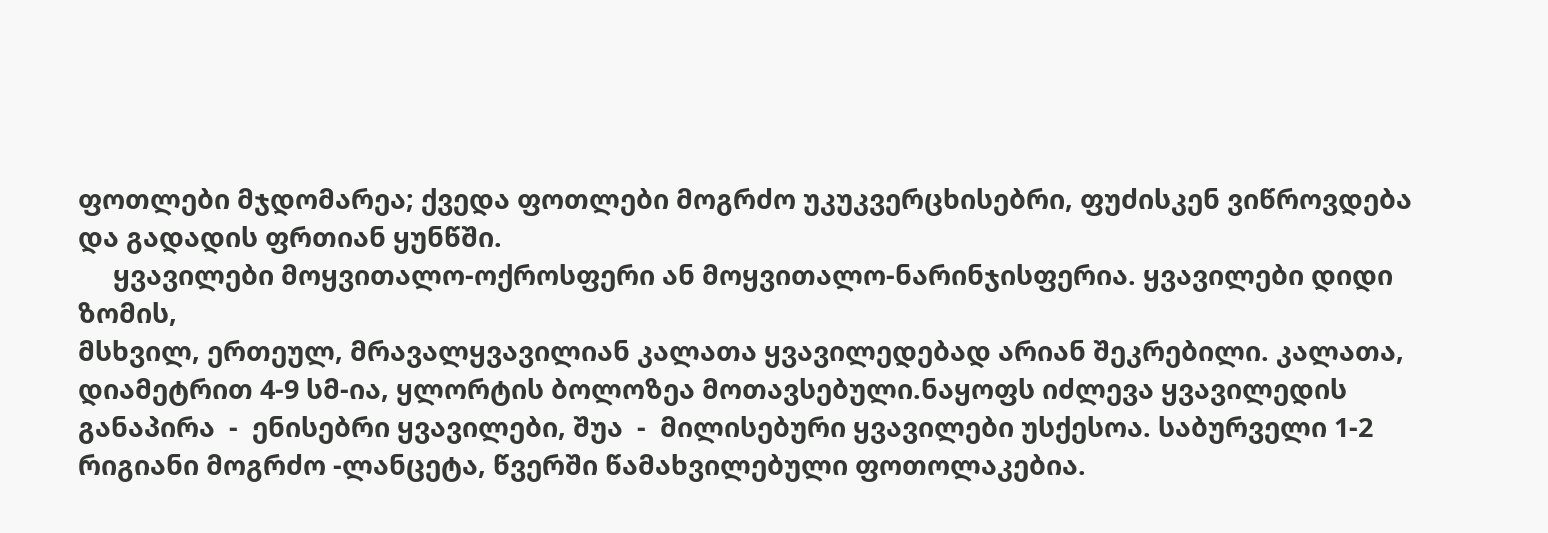ფოთლები მჯდომარეა; ქვედა ფოთლები მოგრძო უკუკვერცხისებრი, ფუძისკენ ვიწროვდება და გადადის ფრთიან ყუნწში.
     ყვავილები მოყვითალო-ოქროსფერი ან მოყვითალო-ნარინჯისფერია. ყვავილები დიდი ზომის,
მსხვილ, ერთეულ, მრავალყვავილიან კალათა ყვავილედებად არიან შეკრებილი. კალათა, დიამეტრით 4-9 სმ-ია, ყლორტის ბოლოზეა მოთავსებული.ნაყოფს იძლევა ყვავილედის განაპირა  -  ენისებრი ყვავილები, შუა  -  მილისებური ყვავილები უსქესოა. საბურველი 1-2 რიგიანი მოგრძო -ლანცეტა, წვერში წამახვილებული ფოთოლაკებია.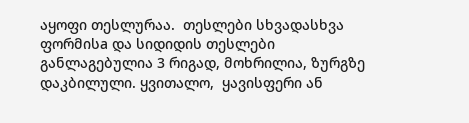აყოფი თესლურაა.  თესლები სხვადასხვა ფორმისa და სიდიდის თესლები განლაგებულია 3 რიგად, მოხრილია, ზურგზე  დაკბილული. ყვითალო,  ყავისფერი ან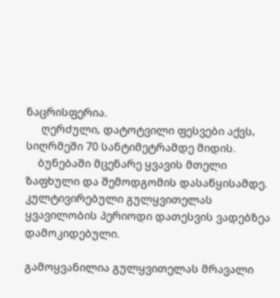ნაცრისფერია.
     ღერძული, დატოტვილი ფესვები აქვს, სიღრმეში 70 სანტიმეტრამდე მიდის.
    ბუნებაში მცენარე ყვავის მთელი ზაფხული და შემოდგომის დასაწყისამდე. კულტივირებული გულყვითელას ყვავილობის პერიოდი დათესვის ვადებზეა დამოკიდებული.

გამოყვანილია გულყვითელას მრავალი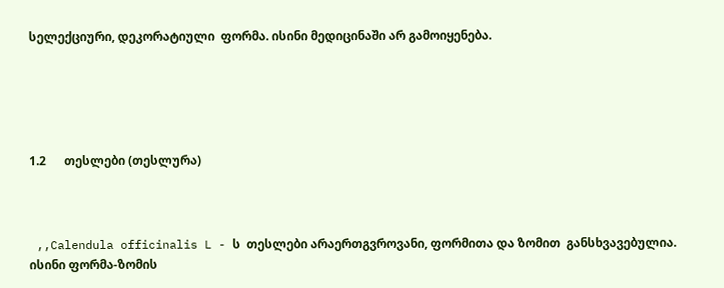სელექციური, დეკორატიული  ფორმა. ისინი მედიცინაში არ გამოიყენება.





1.2      თესლები (თესლურა)



 ,,Calendula officinalis L - ს  თესლები არაერთგვროვანი, ფორმითა და ზომით  განსხვავებულია. ისინი ფორმა-ზომის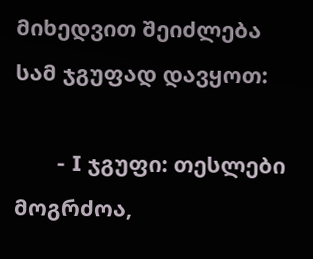მიხედვით შეიძლება სამ ჯგუფად დავყოთ:

       - I ჯგუფი: თესლები მოგრძოა,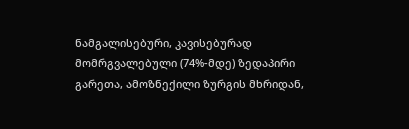ნამგალისებური, კავისებურად მომრგვალებული (74%-მდე) ზედაპირი გარეთა, ამოზნექილი ზურგის მხრიდან,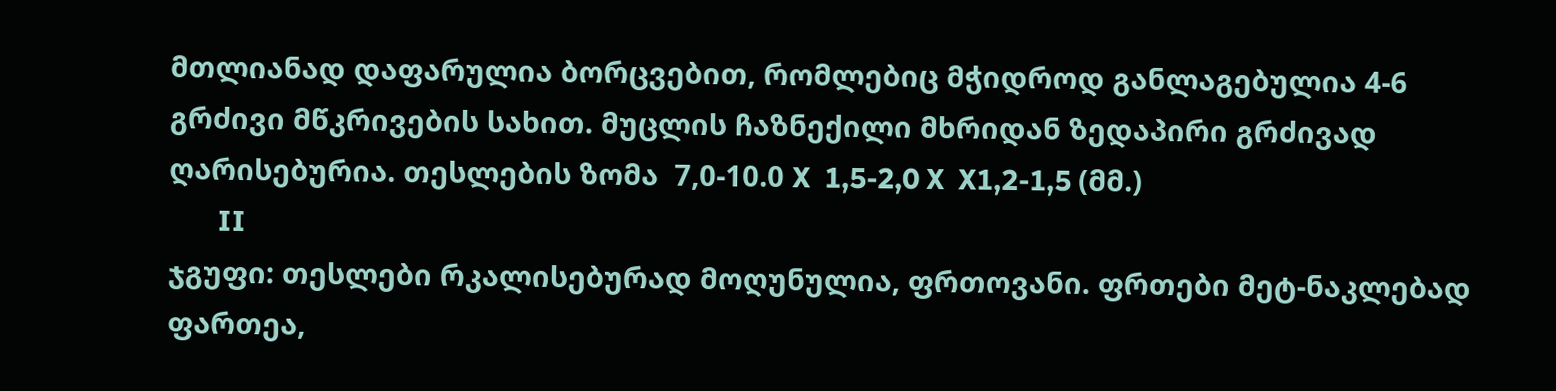მთლიანად დაფარულია ბორცვებით, რომლებიც მჭიდროდ განლაგებულია 4-6 გრძივი მწკრივების სახით. მუცლის ჩაზნექილი მხრიდან ზედაპირი გრძივად ღარისებურია. თესლების ზომა  7,0-10.0 X  1,5-2,0 X  X1,2-1,5 (მმ.)
       II
ჯგუფი: თესლები რკალისებურად მოღუნულია, ფრთოვანი. ფრთები მეტ-ნაკლებად ფართეა,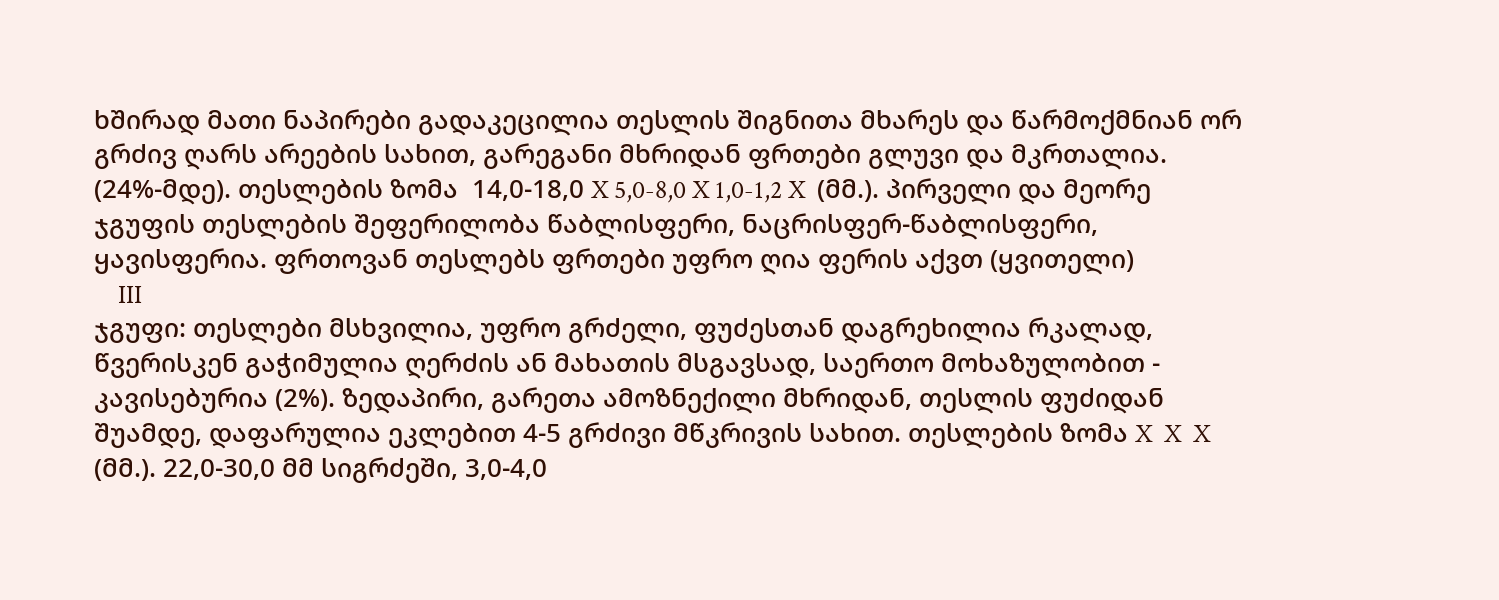ხშირად მათი ნაპირები გადაკეცილია თესლის შიგნითა მხარეს და წარმოქმნიან ორ გრძივ ღარს არეების სახით, გარეგანი მხრიდან ფრთები გლუვი და მკრთალია. (24%-მდე). თესლების ზომა  14,0-18,0 X 5,0-8,0 X 1,0-1,2 X  (მმ.). პირველი და მეორე ჯგუფის თესლების შეფერილობა წაბლისფერი, ნაცრისფერ-წაბლისფერი, ყავისფერია. ფრთოვან თესლებს ფრთები უფრო ღია ფერის აქვთ (ყვითელი)
    III
ჯგუფი: თესლები მსხვილია, უფრო გრძელი, ფუძესთან დაგრეხილია რკალად, წვერისკენ გაჭიმულია ღერძის ან მახათის მსგავსად, საერთო მოხაზულობით - კავისებურია (2%). ზედაპირი, გარეთა ამოზნექილი მხრიდან, თესლის ფუძიდან შუამდე, დაფარულია ეკლებით 4-5 გრძივი მწკრივის სახით. თესლების ზომა X  X  X  (მმ.). 22,0-30,0 მმ სიგრძეში, 3,0-4,0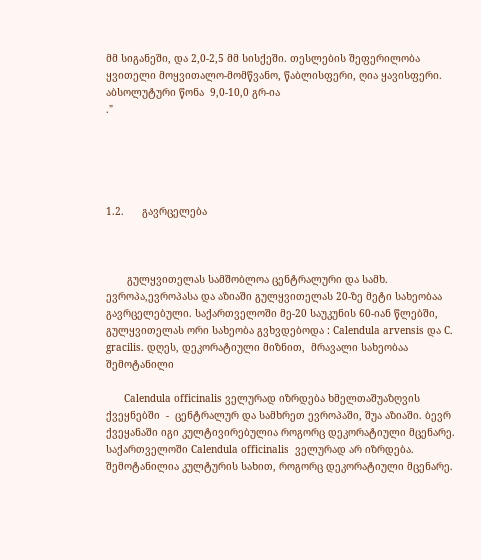მმ სიგანეში, და 2,0-2,5 მმ სისქეში. თესლების შეფერილობა ყვითელი მოყვითალო-მომწვანო, წაბლისფერი, ღია ყავისფერი. აბსოლუტური წონა  9,0-10,0 გრ-ია
."





1.2.      გავრცელება



       გულყვითელას სამშობლოა ცენტრალური და სამხ. ევროპა,ევროპასა და აზიაში გულყვითელას 20-ზე მეტი სახეობაა გავრცელებული. საქართველოში მე-20 საუკუნის 60-იან წლებში, გულყვითელას ორი სახეობა გვხვდებოდა : Calendula arvensis და C. gracilis. დღეს, დეკორატიული მიზნით,  მრავალი სახეობაა შემოტანილი

      Calendula officinalis ველურად იზრდება ხმელთაშუაზღვის ქვეყნებში  -  ცენტრალურ და სამხრეთ ევროპაში, შუა აზიაში. ბევრ ქვეყანაში იგი კულტივირებულია როგორც დეკორატიული მცენარე. საქართველოში Calendula officinalis  ველურად არ იზრდება. შემოტანილია კულტურის სახით, როგორც დეკორატიული მცენარე.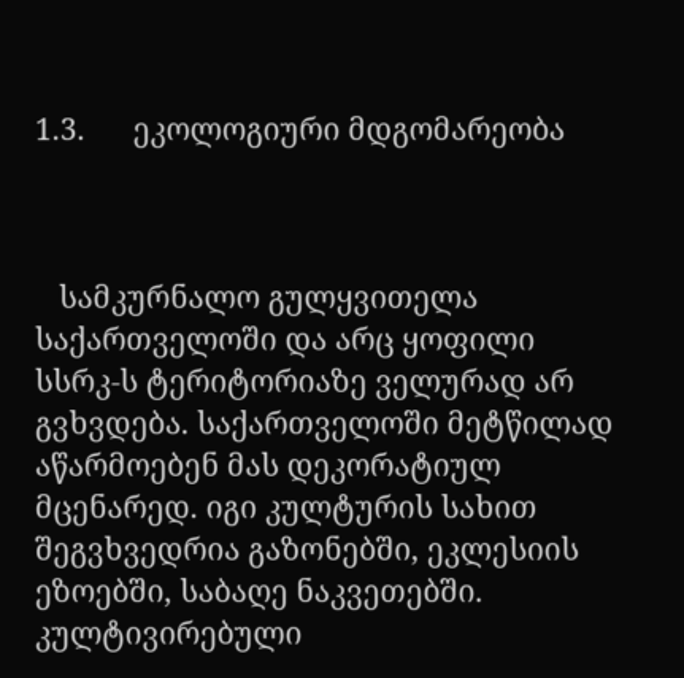1.3.      ეკოლოგიური მდგომარეობა



   სამკურნალო გულყვითელა საქართველოში და არც ყოფილი სსრკ-ს ტერიტორიაზე ველურად არ გვხვდება. საქართველოში მეტწილად აწარმოებენ მას დეკორატიულ მცენარედ. იგი კულტურის სახით შეგვხვედრია გაზონებში, ეკლესიის ეზოებში, საბაღე ნაკვეთებში. კულტივირებული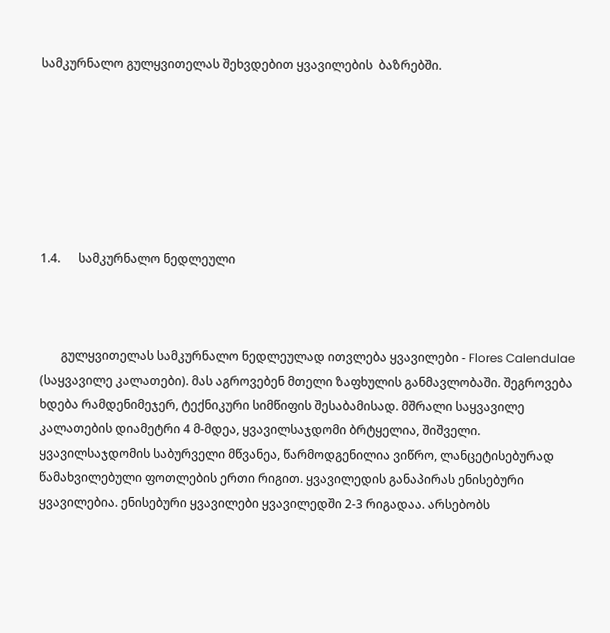სამკურნალო გულყვითელას შეხვდებით ყვავილების  ბაზრებში.







1.4.      სამკურნალო ნედლეული



       გულყვითელას სამკურნალო ნედლეულად ითვლება ყვავილები - Flores Calendulae  (საყვავილე კალათები). მას აგროვებენ მთელი ზაფხულის განმავლობაში. შეგროვება ხდება რამდენიმეჯერ, ტექნიკური სიმწიფის შესაბამისად. მშრალი საყვავილე კალათების დიამეტრი 4 მ-მდეა, ყვავილსაჯდომი ბრტყელია, შიშველი. ყვავილსაჯდომის საბურველი მწვანეა, წარმოდგენილია ვიწრო, ლანცეტისებურად წამახვილებული ფოთლების ერთი რიგით. ყვავილედის განაპირას ენისებური ყვავილებია. ენისებური ყვავილები ყვავილედში 2-3 რიგადაა. არსებობს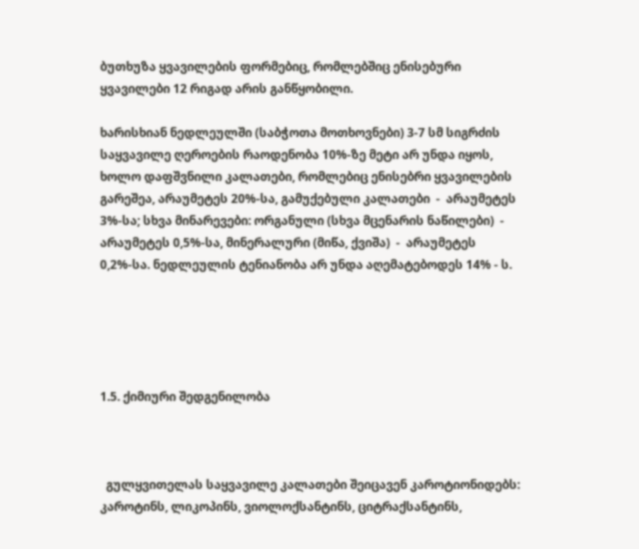ბუთხუზა ყვავილების ფორმებიც, რომლებშიც ენისებური ყვავილები 12 რიგად არის განწყობილი.

ხარისხიან ნედლეულში (საბჭოთა მოთხოვნები) 3-7 სმ სიგრძის საყვავილე ღეროების რაოდენობა 10%-ზე მეტი არ უნდა იყოს, ხოლო დაფშვნილი კალათები, რომლებიც ენისებრი ყვავილების გარეშეა, არაუმეტეს 20%-სა, გამუქებული კალათები  -  არაუმეტეს 3%-სა; სხვა მინარევები: ორგანული (სხვა მცენარის ნაწილები)  -  არაუმეტეს 0,5%-სა, მინერალური (მიწა, ქვიშა)  -  არაუმეტეს 0,2%-სა. ნედლეულის ტენიანობა არ უნდა აღემატებოდეს 14% - ს.





1.5. ქიმიური შედგენილობა



  გულყვითელას საყვავილე კალათები შეიცავენ კაროტიონიდებს: კაროტინს, ლიკოპინს, ვიოლოქსანტინს, ციტრაქსანტინს,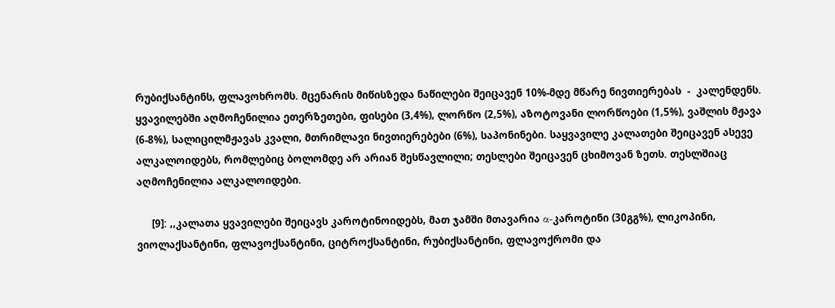რუბიქსანტინს, ფლავოხრომს. მცენარის მიწისზედა ნაწილები შეიცავენ 10%-მდე მწარე ნივთიერებას  -  კალენდენს. ყვავილებში აღმოჩენილია ეთერზეთები, ფისები (3,4%), ლორწო (2,5%), აზოტოვანი ლორწოები (1,5%), ვაშლის მჟავა (6-8%), სალიცილმჟავას კვალი, მთრიმლავი ნივთიერებები (6%), საპონინები. საყვავილე კალათები შეიცავენ ასევე ალკალოიდებს, რომლებიც ბოლომდე არ არიან შესწავლილი; თესლები შეიცავენ ცხიმოვან ზეთს. თესლშიაც აღმოჩენილია ალკალოიდები.

     [9]: ,,კალათა ყვავილები შეიცავს კაროტინოიდებს, მათ ჯამში მთავარია α-კაროტინი (30გგ%), ლიკოპინი, ვიოლაქსანტინი, ფლავოქსანტინი, ციტროქსანტინი, რუბიქსანტინი, ფლავოქრომი და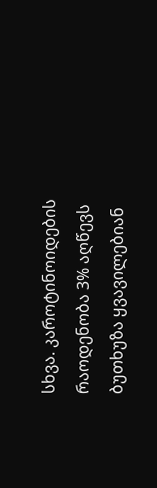სხვა. კაროტინოიდების რაოდენობა 3% აღწევს ბუთხუზა ყვავილებიან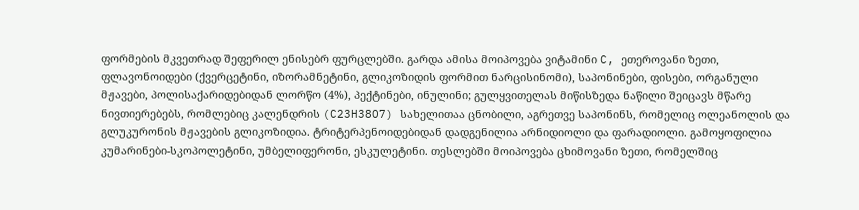ფორმების მკვეთრად შეფერილ ენისებრ ფურცლებში. გარდა ამისა მოიპოვება ვიტამინი C, ეთეროვანი ზეთი, ფლავონოიდები (ქვერცეტინი, იზორამნეტინი, გლიკოზიდის ფორმით ნარცისინომი), საპონინები, ფისები, ორგანული მჟავები, პოლისაქარიდებიდან ლორწო (4%), პექტინები, ინულინი; გულყვითელას მიწისზედა ნაწილი შეიცავს მწარე ნივთიერებებს, რომლებიც კალენდრის (C23H38O7) სახელითაა ცნობილი, აგრეთვე საპონინს, რომელიც ოლეანოლის და გლუკურონის მჟავების გლიკოზიდია. ტრიტერპენოიდებიდან დადგენილია არნიდიოლი და ფარადიოლი. გამოყოფილია კუმარინები-სკოპოლეტინი, უმბელიფერონი, ესკულეტინი. თესლებში მოიპოვება ცხიმოვანი ზეთი, რომელშიც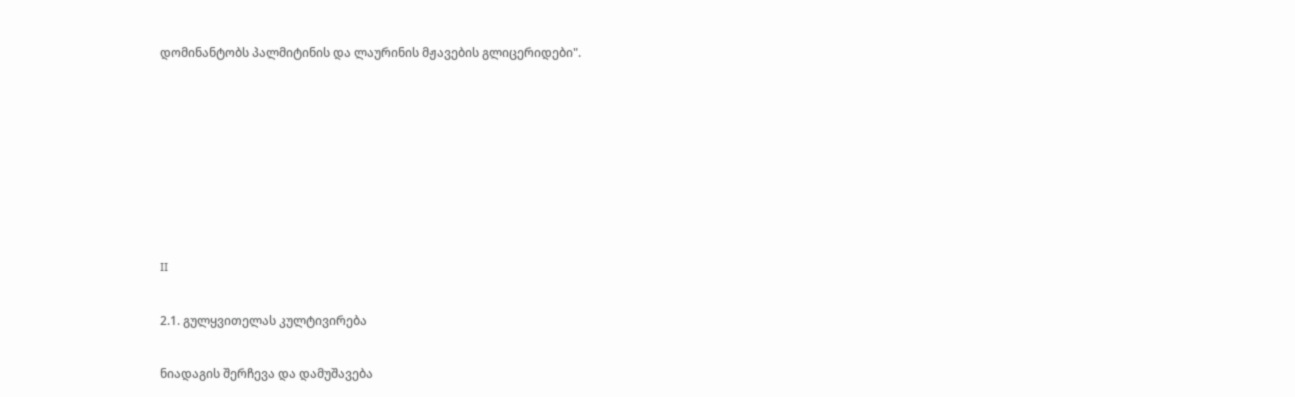დომინანტობს პალმიტინის და ლაურინის მჟავების გლიცერიდები".







II

2.1. გულყვითელას კულტივირება

ნიადაგის შერჩევა და დამუშავება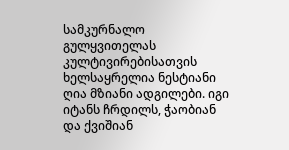სამკურნალო გულყვითელას კულტივირებისათვის ხელსაყრელია ნესტიანი ღია მზიანი ადგილები. იგი იტანს ჩრდილს, ჭაობიან და ქვიშიან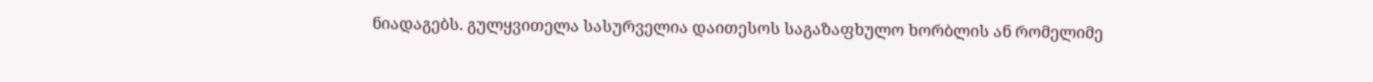ნიადაგებს. გულყვითელა სასურველია დაითესოს საგაზაფხულო ხორბლის ან რომელიმე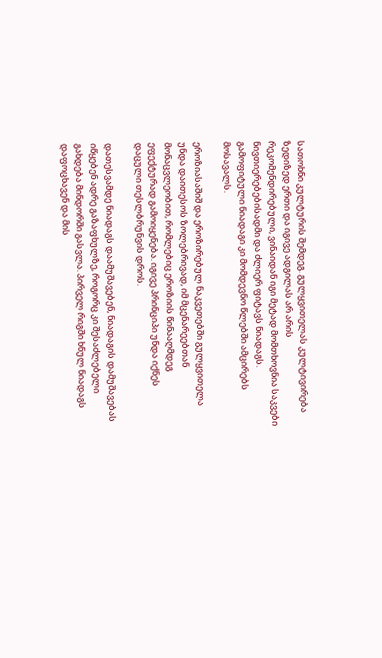სათოხნი კულტურის შემდეგ. გულყვითელას კულტივირება ზედიზედ ერთი და იგივე ადგილას არ არის რეკომენდირებული, ვინაიდან იგი მეტად მომთხოვნია საკვები ნივთიერებებისადმი და ძლიერ ფიტავს ნიადაგს. გამოფიტული ნიადაგი კი მომდევნო წლებში ამცირებს მოსავალს.

ეროზიასაშიშ და ეროზირებულ ნაკვეთებში გულყვითელა უნდა დაითესოს ზოლებრივად, იმ მცენარეებთან მონაცვლეობით, რომლებიც ეროზიის წინააღმდეგ ეფექტურად გამოიყენება. იგივე პრინციპი უნდა იქნეს დაცული თესლბრუნვის დროს.

დათესვამდე ნიადაგს დაამუშავებენ, ნიადაგის დამუშავებას იწყებენ ადრე გაზაფხულზე, როგორც კი შესაძლებელი გახდება მინდორში გასვლა. პირველ რიგში ხნულ ნიადაგს დაფოცხავენ და მის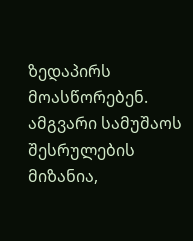ზედაპირს მოასწორებენ. ამგვარი სამუშაოს შესრულების მიზანია,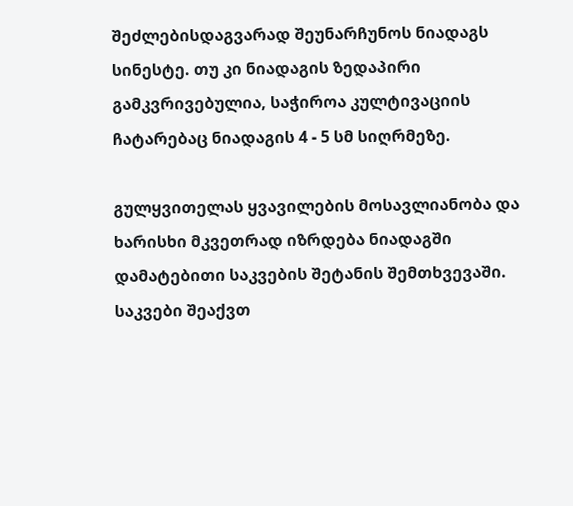შეძლებისდაგვარად შეუნარჩუნოს ნიადაგს სინესტე. თუ კი ნიადაგის ზედაპირი გამკვრივებულია, საჭიროა კულტივაციის ჩატარებაც ნიადაგის 4 - 5 სმ სიღრმეზე.

გულყვითელას ყვავილების მოსავლიანობა და ხარისხი მკვეთრად იზრდება ნიადაგში დამატებითი საკვების შეტანის შემთხვევაში. საკვები შეაქვთ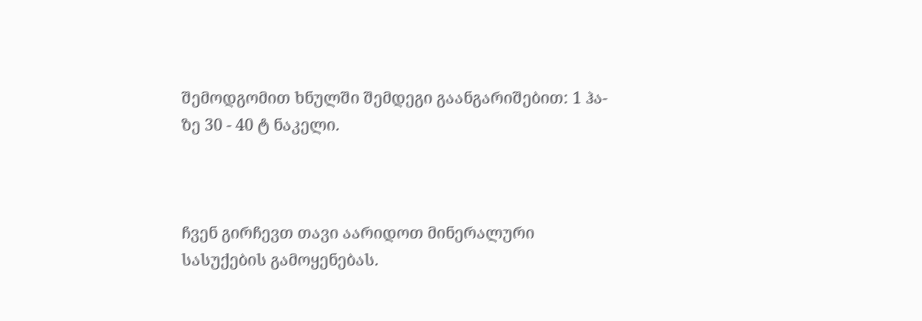შემოდგომით ხნულში შემდეგი გაანგარიშებით: 1 ჰა-ზე 30 - 40 ტ ნაკელი.



ჩვენ გირჩევთ თავი აარიდოთ მინერალური სასუქების გამოყენებას.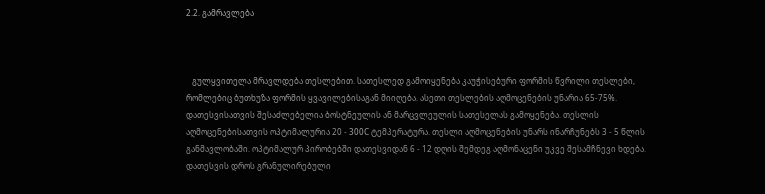2.2. გამრავლება



   გულყვითელა მრავლდება თესლებით. სათესლედ გამოიყენება კაუჭისებური ფორმის წვრილი თესლები, რომლებიც ბუთხუზა ფორმის ყვავილებისაგან მიიღება. ასეთი თესლების აღმოცენების უნარია 65-75%. დათესვისათვის შესაძლებელია ბოსტნეულის ან მარცვლეულის სათესელას გამოყენება. თესლის აღმოცენებისათვის ოპტიმალურია 20 - 300С ტემპერატურა. თესლი აღმოცენების უნარს ინარჩუნებს 3 - 5 წლის განმავლობაში. ოპტიმალურ პირობებში დათესვიდან 6 - 12 დღის შემდეგ აღმონაცენი უკვე შესამჩნევი ხდება. დათესვის დროს გრანულირებული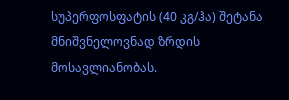სუპერფოსფატის (40 კგ/ჰა) შეტანა მნიშვნელოვნად ზრდის მოსავლიანობას.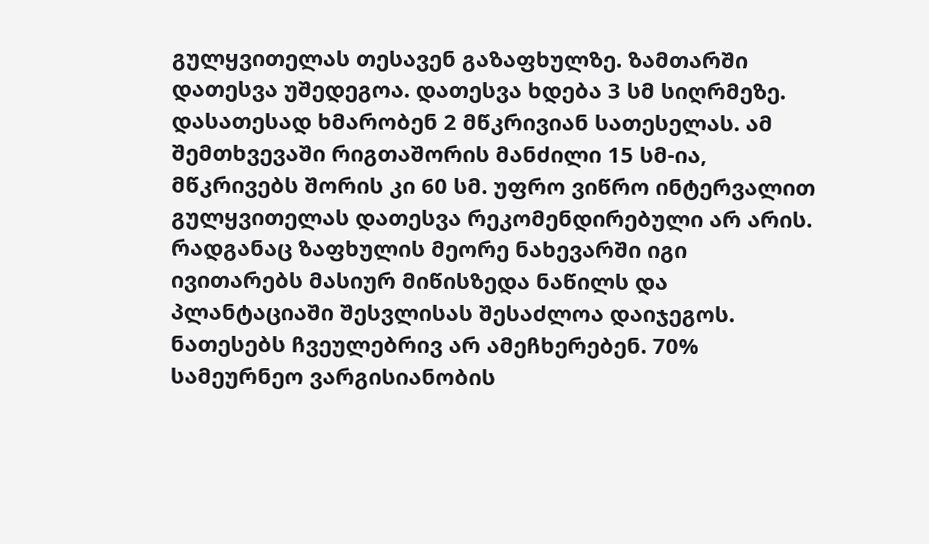გულყვითელას თესავენ გაზაფხულზე. ზამთარში დათესვა უშედეგოა. დათესვა ხდება 3 სმ სიღრმეზე. დასათესად ხმარობენ 2 მწკრივიან სათესელას. ამ შემთხვევაში რიგთაშორის მანძილი 15 სმ-ია, მწკრივებს შორის კი 60 სმ. უფრო ვიწრო ინტერვალით გულყვითელას დათესვა რეკომენდირებული არ არის. რადგანაც ზაფხულის მეორე ნახევარში იგი ივითარებს მასიურ მიწისზედა ნაწილს და პლანტაციაში შესვლისას შესაძლოა დაიჯეგოს. ნათესებს ჩვეულებრივ არ ამეჩხერებენ. 70% სამეურნეო ვარგისიანობის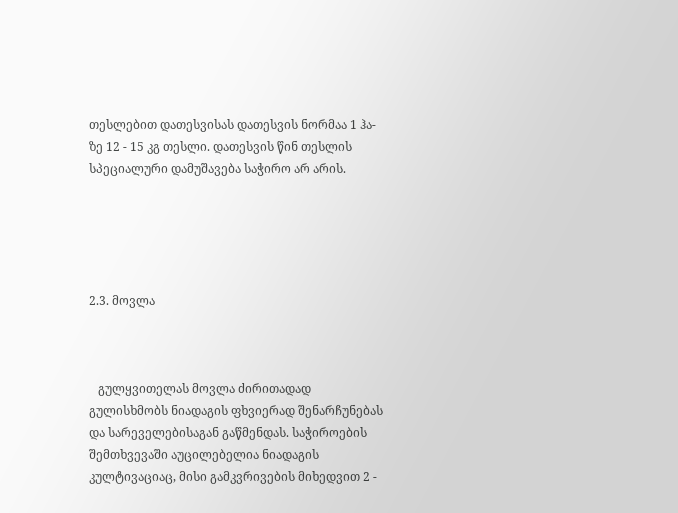თესლებით დათესვისას დათესვის ნორმაა 1 ჰა-ზე 12 - 15 კგ თესლი. დათესვის წინ თესლის სპეციალური დამუშავება საჭირო არ არის.





2.3. მოვლა



   გულყვითელას მოვლა ძირითადად გულისხმობს ნიადაგის ფხვიერად შენარჩუნებას და სარეველებისაგან გაწმენდას. საჭიროების შემთხვევაში აუცილებელია ნიადაგის კულტივაციაც, მისი გამკვრივების მიხედვით 2 -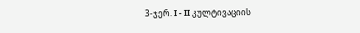3-ჯერ. I - II კულტივაციის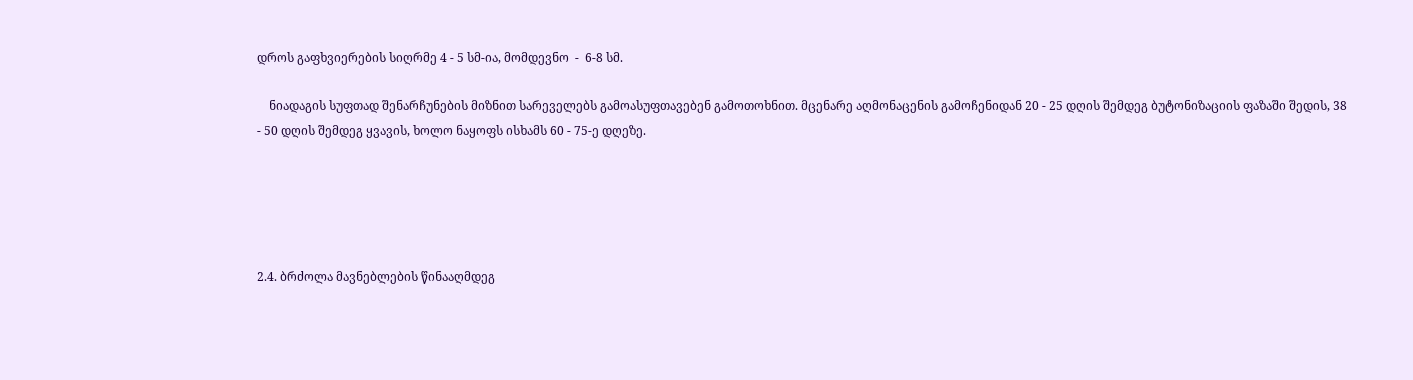დროს გაფხვიერების სიღრმე 4 - 5 სმ-ია, მომდევნო  -  6-8 სმ.

    ნიადაგის სუფთად შენარჩუნების მიზნით სარეველებს გამოასუფთავებენ გამოთოხნით. მცენარე აღმონაცენის გამოჩენიდან 20 - 25 დღის შემდეგ ბუტონიზაციის ფაზაში შედის, 38 - 50 დღის შემდეგ ყვავის, ხოლო ნაყოფს ისხამს 60 - 75-ე დღეზე.





2.4. ბრძოლა მავნებლების წინააღმდეგ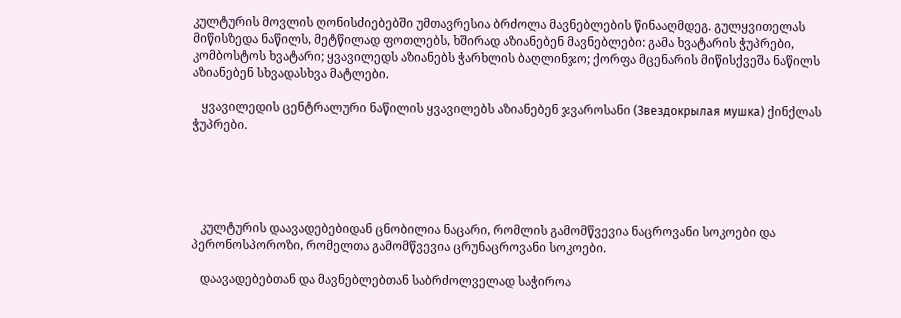კულტურის მოვლის ღონისძიებებში უმთავრესია ბრძოლა მავნებლების წინააღმდეგ. გულყვითელას მიწისზედა ნაწილს, მეტწილად ფოთლებს, ხშირად აზიანებენ მავნებლები: გამა ხვატარის ჭუპრები, კომბოსტოს ხვატარი; ყვავილედს აზიანებს ჭარხლის ბაღლინჯო; ქორფა მცენარის მიწისქვეშა ნაწილს აზიანებენ სხვადასხვა მატლები.

   ყვავილედის ცენტრალური ნაწილის ყვავილებს აზიანებენ ჯვაროსანი (Звездокрылая мушка) ქინქლას ჭუპრები.





   კულტურის დაავადებებიდან ცნობილია ნაცარი, რომლის გამომწვევია ნაცროვანი სოკოები და პერონოსპოროზი, რომელთა გამომწვევია ცრუნაცროვანი სოკოები.

   დაავადებებთან და მავნებლებთან საბრძოლველად საჭიროა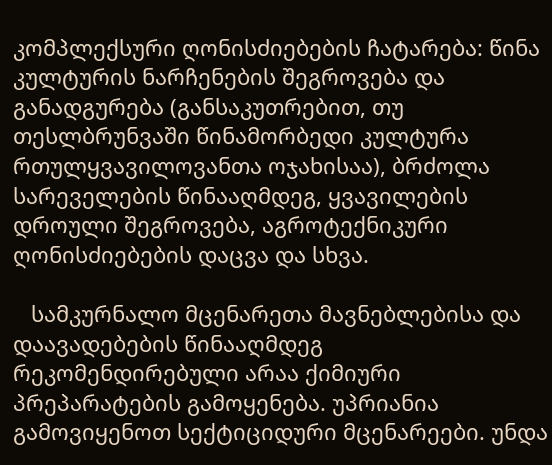კომპლექსური ღონისძიებების ჩატარება: წინა კულტურის ნარჩენების შეგროვება და განადგურება (განსაკუთრებით, თუ თესლბრუნვაში წინამორბედი კულტურა რთულყვავილოვანთა ოჯახისაა), ბრძოლა სარეველების წინააღმდეგ, ყვავილების დროული შეგროვება, აგროტექნიკური ღონისძიებების დაცვა და სხვა.

   სამკურნალო მცენარეთა მავნებლებისა და დაავადებების წინააღმდეგ რეკომენდირებული არაა ქიმიური პრეპარატების გამოყენება. უპრიანია გამოვიყენოთ სექტიციდური მცენარეები. უნდა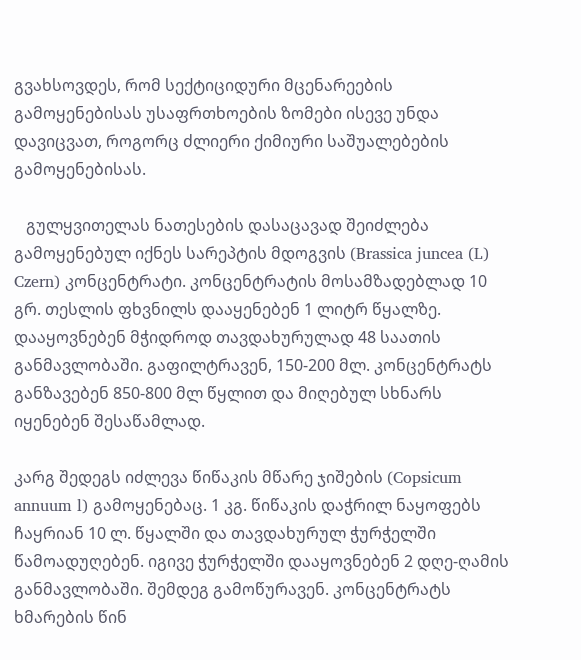გვახსოვდეს, რომ სექტიციდური მცენარეების გამოყენებისას უსაფრთხოების ზომები ისევე უნდა დავიცვათ, როგორც ძლიერი ქიმიური საშუალებების გამოყენებისას.

   გულყვითელას ნათესების დასაცავად შეიძლება გამოყენებულ იქნეს სარეპტის მდოგვის (Brassica juncea (L) Czern) კონცენტრატი. კონცენტრატის მოსამზადებლად 10 გრ. თესლის ფხვნილს დააყენებენ 1 ლიტრ წყალზე. დააყოვნებენ მჭიდროდ თავდახურულად 48 საათის განმავლობაში. გაფილტრავენ, 150-200 მლ. კონცენტრატს განზავებენ 850-800 მლ წყლით და მიღებულ სხნარს იყენებენ შესაწამლად.

კარგ შედეგს იძლევა წიწაკის მწარე ჯიშების (Copsicum annuum l) გამოყენებაც. 1 კგ. წიწაკის დაჭრილ ნაყოფებს ჩაყრიან 10 ლ. წყალში და თავდახურულ ჭურჭელში წამოადუღებენ. იგივე ჭურჭელში დააყოვნებენ 2 დღე-ღამის განმავლობაში. შემდეგ გამოწურავენ. კონცენტრატს ხმარების წინ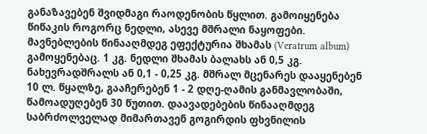განაზავებენ შვიდმაგი რაოდენობის წყლით. გამოიყენება წიწაკის როგორც ნედლი, ასევე მშრალი ნაყოფები. მავნებლების წინააღმდეგ ეფექტურია შხამას (Veratrum album) გამოყენებაც. 1 კგ. ნედლი შხამას ბალახს ან 0,5 კგ. ნახევრადშრალს ან 0,1 - 0,25 კგ. მშრალ მცენარეს დააყენებენ 10 ლ. წყალზე, გააჩერებენ 1 - 2 დღე-ღამის განმავლობაში, წამოადუღებენ 30 წუთით. დაავადებების წინააღმდეგ საბრძოლველად მიმართავენ გოგირდის ფხვნილის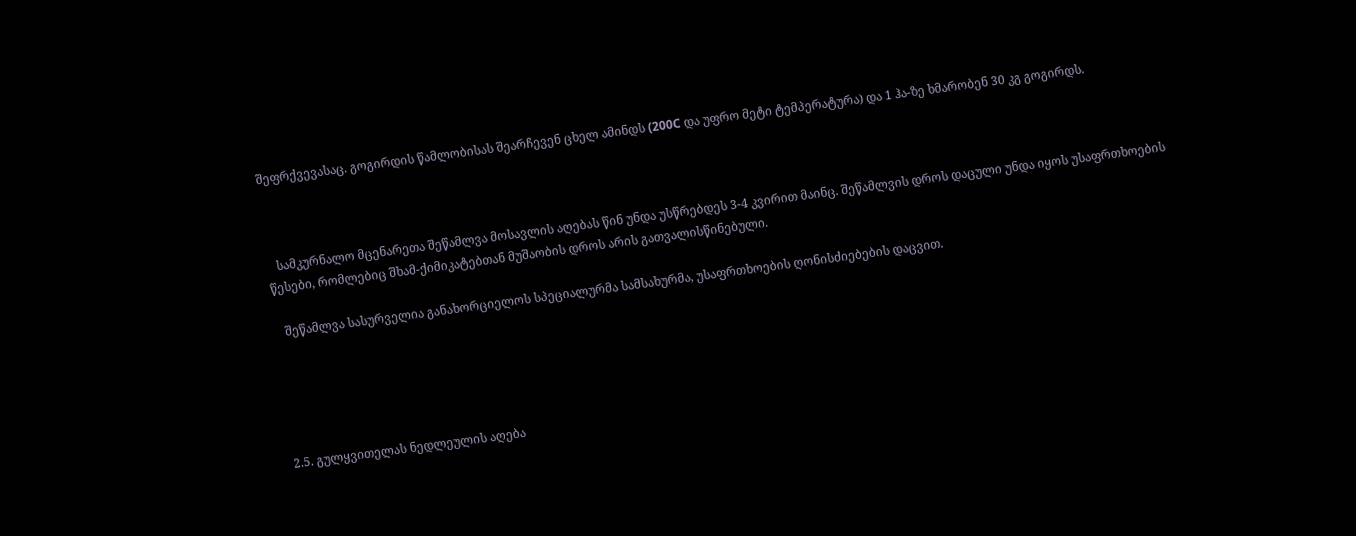შეფრქვევასაც. გოგირდის წამლობისას შეარჩევენ ცხელ ამინდს (200С და უფრო მეტი ტემპერატურა) და 1 ჰა-ზე ხმარობენ 30 კგ გოგირდს.



   სამკურნალო მცენარეთა შეწამლვა მოსავლის აღებას წინ უნდა უსწრებდეს 3-4 კვირით მაინც. შეწამლვის დროს დაცული უნდა იყოს უსაფრთხოების წესები, რომლებიც შხამ-ქიმიკატებთან მუშაობის დროს არის გათვალისწინებული.

   შეწამლვა სასურველია განახორციელოს სპეციალურმა სამსახურმა, უსაფრთხოების ღონისძიებების დაცვით.





2.5. გულყვითელას ნედლეულის აღება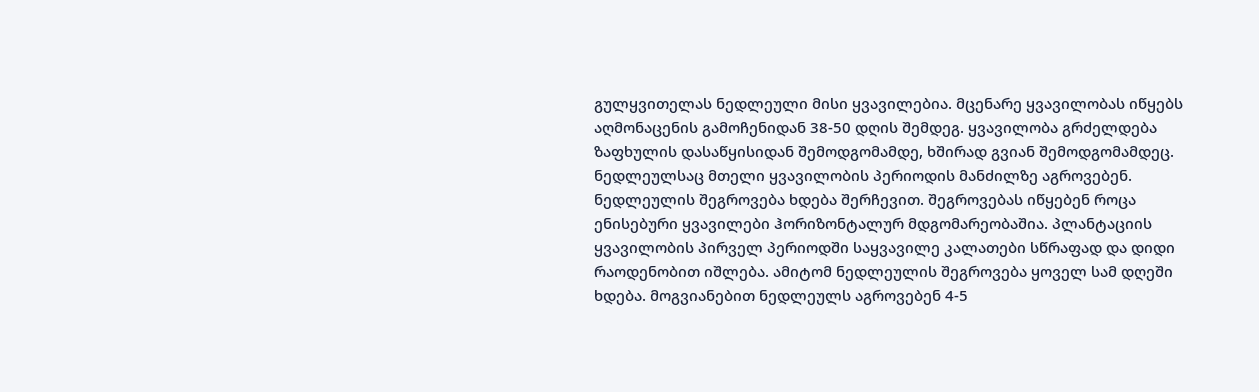გულყვითელას ნედლეული მისი ყვავილებია. მცენარე ყვავილობას იწყებს აღმონაცენის გამოჩენიდან 38-50 დღის შემდეგ. ყვავილობა გრძელდება ზაფხულის დასაწყისიდან შემოდგომამდე, ხშირად გვიან შემოდგომამდეც. ნედლეულსაც მთელი ყვავილობის პერიოდის მანძილზე აგროვებენ. ნედლეულის შეგროვება ხდება შერჩევით. შეგროვებას იწყებენ როცა ენისებური ყვავილები ჰორიზონტალურ მდგომარეობაშია. პლანტაციის ყვავილობის პირველ პერიოდში საყვავილე კალათები სწრაფად და დიდი რაოდენობით იშლება. ამიტომ ნედლეულის შეგროვება ყოველ სამ დღეში ხდება. მოგვიანებით ნედლეულს აგროვებენ 4-5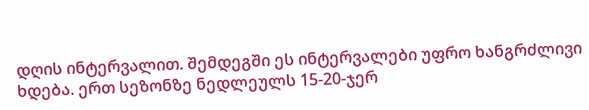დღის ინტერვალით. შემდეგში ეს ინტერვალები უფრო ხანგრძლივი ხდება. ერთ სეზონზე ნედლეულს 15-20-ჯერ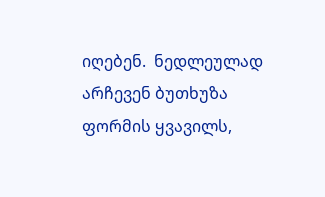იღებენ.  ნედლეულად არჩევენ ბუთხუზა ფორმის ყვავილს,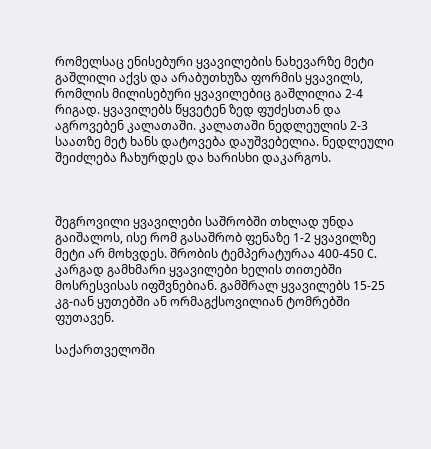რომელსაც ენისებური ყვავილების ნახევარზე მეტი გაშლილი აქვს და არაბუთხუზა ფორმის ყვავილს, რომლის მილისებური ყვავილებიც გაშლილია 2-4 რიგად. ყვავილებს წყვეტენ ზედ ფუძესთან და აგროვებენ კალათაში. კალათაში ნედლეულის 2-3 საათზე მეტ ხანს დატოვება დაუშვებელია. ნედლეული შეიძლება ჩახურდეს და ხარისხი დაკარგოს.



შეგროვილი ყვავილები საშრობში თხლად უნდა გაიშალოს, ისე რომ გასაშრობ ფენაზე 1-2 ყვავილზე მეტი არ მოხვდეს. შრობის ტემპერატურაა 400-450 С. კარგად გამხმარი ყვავილები ხელის თითებში მოსრესვისას იფშვნებიან. გამშრალ ყვავილებს 15-25 კგ-იან ყუთებში ან ორმაგქსოვილიან ტომრებში ფუთავენ.

საქართველოში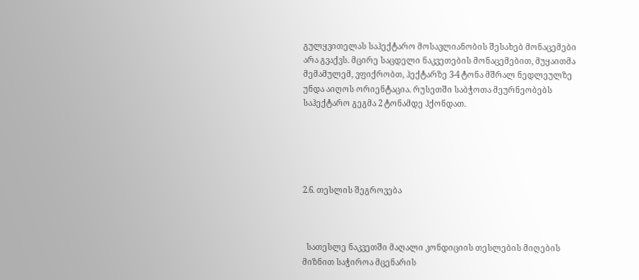გულყვითელას საჰექტარო მოსავლიანობის შესახებ მონაცემები არა გვაქვს. მცირე საცდელი ნაკვეთების მონაცემებით, მუყაითმა მემამულემ, ვფიქრობთ, ჰექტარზე 3-4 ტონა მშრალ ნედლეულზე უნდა აიღოს ორიენტაცია. რუსეთში საბჭოთა მეურნეობებს საჰექტარო გეგმა 2 ტონამდე ჰქონდათ.





2.6. თესლის შეგროვება



  სათესლე ნაკვეთში მაღალი კონდიციის თესლების მიღების მიზნით საჭიროა მცენარის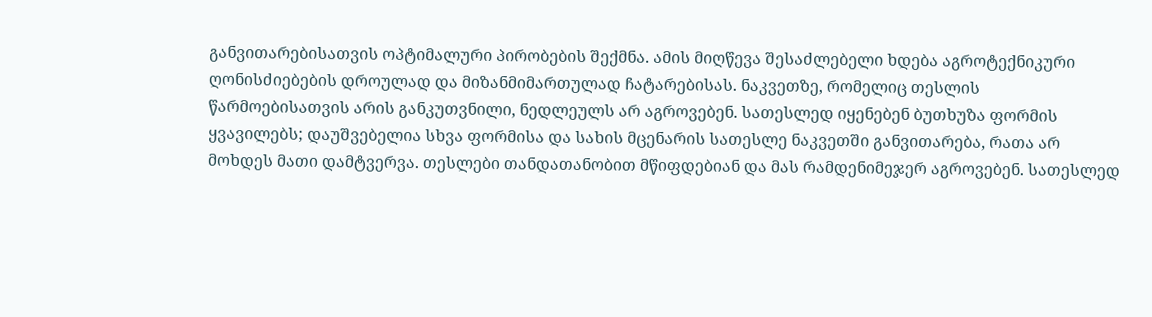განვითარებისათვის ოპტიმალური პირობების შექმნა. ამის მიღწევა შესაძლებელი ხდება აგროტექნიკური ღონისძიებების დროულად და მიზანმიმართულად ჩატარებისას. ნაკვეთზე, რომელიც თესლის წარმოებისათვის არის განკუთვნილი, ნედლეულს არ აგროვებენ. სათესლედ იყენებენ ბუთხუზა ფორმის ყვავილებს; დაუშვებელია სხვა ფორმისა და სახის მცენარის სათესლე ნაკვეთში განვითარება, რათა არ მოხდეს მათი დამტვერვა. თესლები თანდათანობით მწიფდებიან და მას რამდენიმეჯერ აგროვებენ. სათესლედ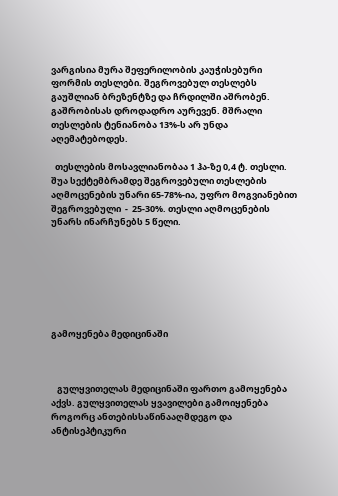ვარგისია მურა შეფერილობის კაუჭისებური ფორმის თესლები. შეგროვებულ თესლებს გაუშლიან ბრეზენტზე და ჩრდილში აშრობენ. გაშრობისას დროდადრო აურევენ. მშრალი თესლების ტენიანობა 13%-ს არ უნდა აღემატებოდეს.

  თესლების მოსავლიანობაა 1 ჰა-ზე 0,4 ტ. თესლი. შუა სექტემბრამდე შეგროვებული თესლების აღმოცენების უნარი 65-78%-ია, უფრო მოგვიანებით შეგროვებული  -  25-30%. თესლი აღმოცენების უნარს ინარჩუნებს 5 წელი.







გამოყენება მედიცინაში



   გულყვითელას მედიცინაში ფართო გამოყენება აქვს. გულყვითელას ყვავილები გამოიყენება როგორც ანთებისსაწინააღმდეგო და ანტისეპტიკური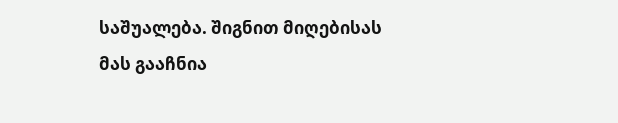საშუალება. შიგნით მიღებისას მას გააჩნია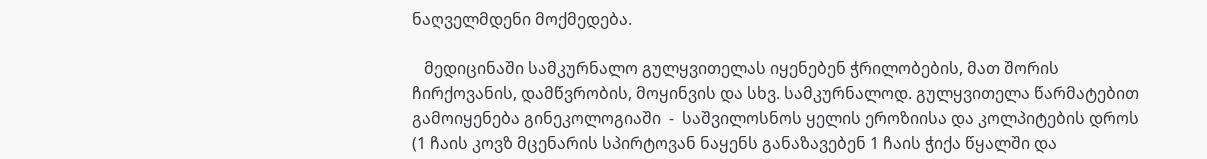ნაღველმდენი მოქმედება.

   მედიცინაში სამკურნალო გულყვითელას იყენებენ ჭრილობების, მათ შორის ჩირქოვანის, დამწვრობის, მოყინვის და სხვ. სამკურნალოდ. გულყვითელა წარმატებით გამოიყენება გინეკოლოგიაში  -  საშვილოსნოს ყელის ეროზიისა და კოლპიტების დროს (1 ჩაის კოვზ მცენარის სპირტოვან ნაყენს განაზავებენ 1 ჩაის ჭიქა წყალში და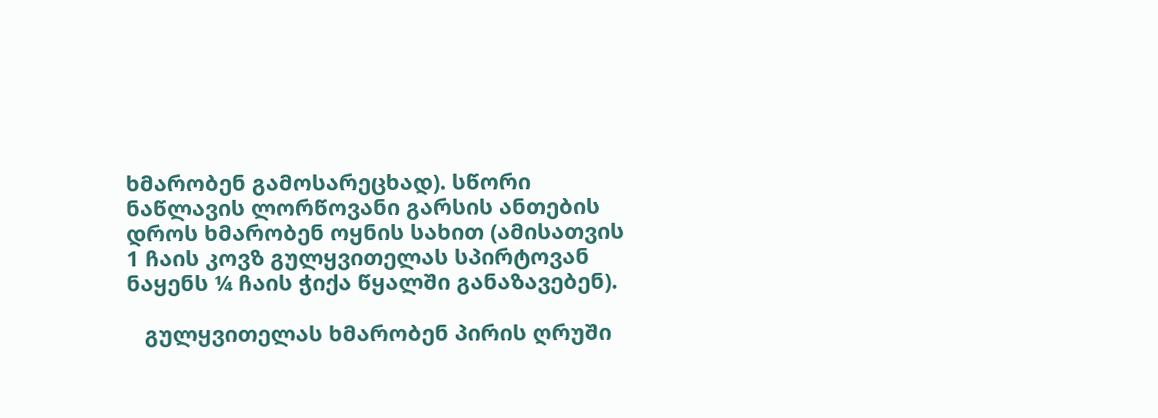ხმარობენ გამოსარეცხად). სწორი ნაწლავის ლორწოვანი გარსის ანთების დროს ხმარობენ ოყნის სახით (ამისათვის 1 ჩაის კოვზ გულყვითელას სპირტოვან ნაყენს ¼ ჩაის ჭიქა წყალში განაზავებენ).

   გულყვითელას ხმარობენ პირის ღრუში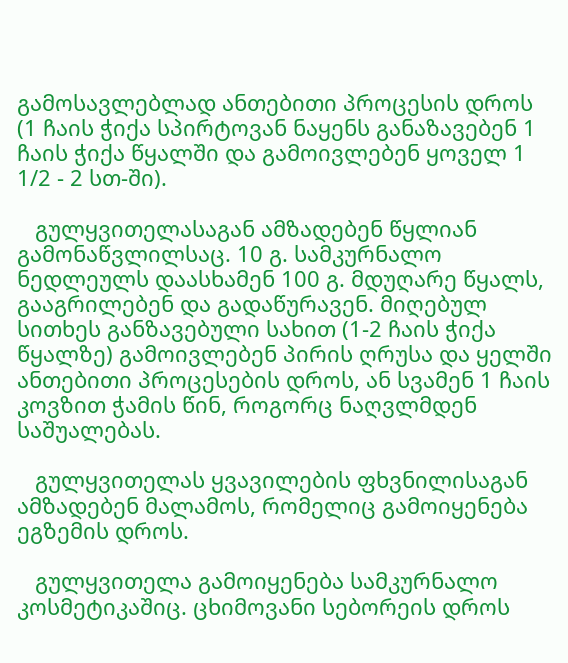გამოსავლებლად ანთებითი პროცესის დროს (1 ჩაის ჭიქა სპირტოვან ნაყენს განაზავებენ 1 ჩაის ჭიქა წყალში და გამოივლებენ ყოველ 1 1/2 - 2 სთ-ში).

   გულყვითელასაგან ამზადებენ წყლიან გამონაწვლილსაც. 10 გ. სამკურნალო ნედლეულს დაასხამენ 100 გ. მდუღარე წყალს, გააგრილებენ და გადაწურავენ. მიღებულ სითხეს განზავებული სახით (1-2 ჩაის ჭიქა წყალზე) გამოივლებენ პირის ღრუსა და ყელში ანთებითი პროცესების დროს, ან სვამენ 1 ჩაის კოვზით ჭამის წინ, როგორც ნაღვლმდენ საშუალებას.

   გულყვითელას ყვავილების ფხვნილისაგან ამზადებენ მალამოს, რომელიც გამოიყენება ეგზემის დროს.

   გულყვითელა გამოიყენება სამკურნალო კოსმეტიკაშიც. ცხიმოვანი სებორეის დროს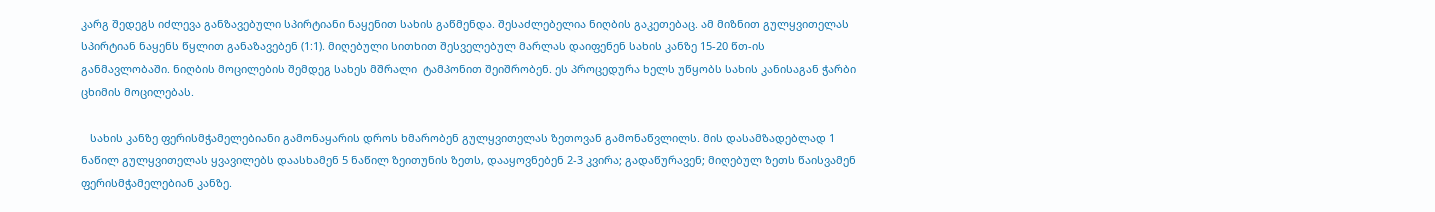კარგ შედეგს იძლევა განზავებული სპირტიანი ნაყენით სახის გაწმენდა. შესაძლებელია ნიღბის გაკეთებაც. ამ მიზნით გულყვითელას სპირტიან ნაყენს წყლით განაზავებენ (1:1). მიღებული სითხით შესველებულ მარლას დაიფენენ სახის კანზე 15-20 წთ-ის განმავლობაში. ნიღბის მოცილების შემდეგ სახეს მშრალი  ტამპონით შეიშრობენ. ეს პროცედურა ხელს უწყობს სახის კანისაგან ჭარბი ცხიმის მოცილებას.

   სახის კანზე ფერისმჭამელებიანი გამონაყარის დროს ხმარობენ გულყვითელას ზეთოვან გამონაწვლილს. მის დასამზადებლად 1 ნაწილ გულყვითელას ყვავილებს დაასხამენ 5 ნაწილ ზეითუნის ზეთს, დააყოვნებენ 2-3 კვირა; გადაწურავენ; მიღებულ ზეთს წაისვამენ ფერისმჭამელებიან კანზე.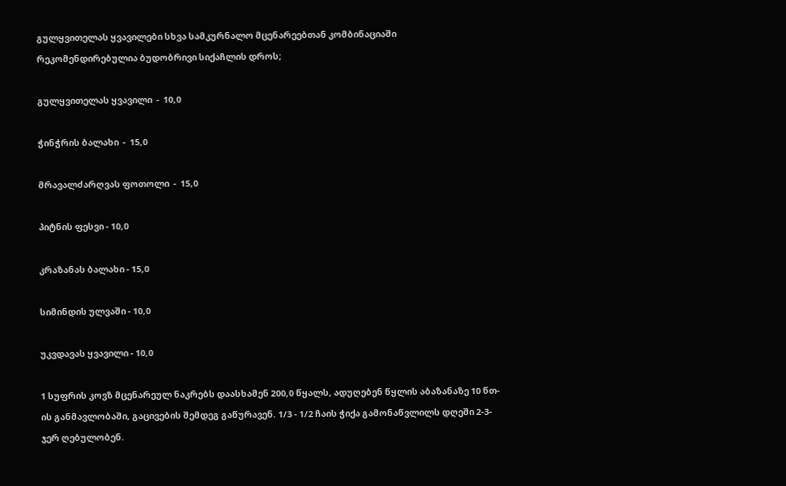გულყვითელას ყვავილები სხვა სამკურნალო მცენარეებთან კომბინაციაში რეკომენდირებულია ბუდობრივი სიქაჩლის დროს;

გულყვითელას ყვავილი  -  10,0

ჭინჭრის ბალახი  -  15,0

მრავალძარღვას ფოთოლი  -  15,0

პიტნის ფესვი - 10,0

კრაზანას ბალახი - 15,0

სიმინდის ულვაში - 10,0

უკვდავას ყვავილი - 10,0

1 სუფრის კოვზ მცენარეულ ნაკრებს დაასხამენ 200,0 წყალს, ადუღებენ წყლის აბაზანაზე 10 წთ-ის განმავლობაში, გაცივების შემდეგ გაწურავენ. 1/3 - 1/2 ჩაის ჭიქა გამონაწვლილს დღეში 2-3-ჯერ ღებულობენ.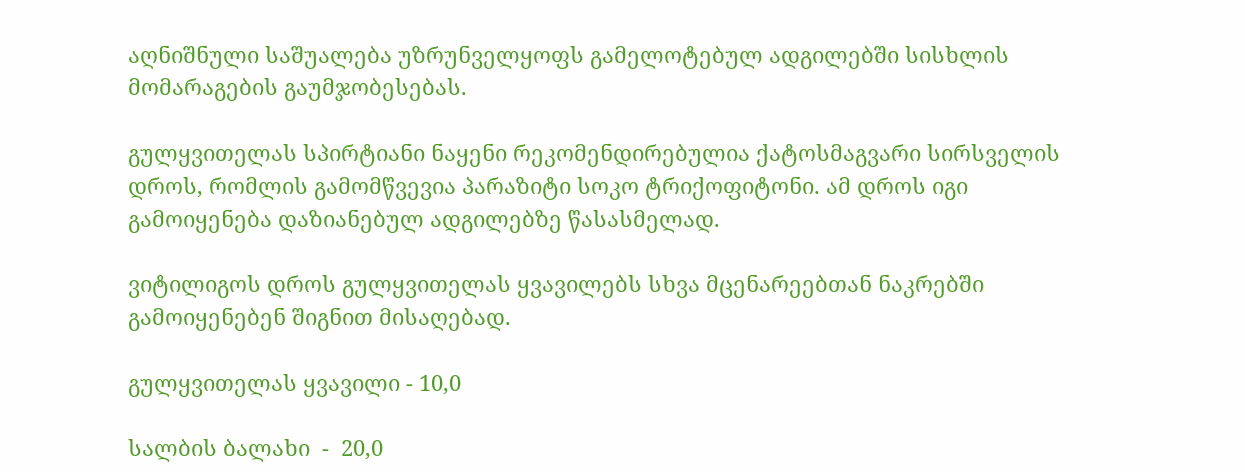აღნიშნული საშუალება უზრუნველყოფს გამელოტებულ ადგილებში სისხლის მომარაგების გაუმჯობესებას.

გულყვითელას სპირტიანი ნაყენი რეკომენდირებულია ქატოსმაგვარი სირსველის დროს, რომლის გამომწვევია პარაზიტი სოკო ტრიქოფიტონი. ამ დროს იგი გამოიყენება დაზიანებულ ადგილებზე წასასმელად.

ვიტილიგოს დროს გულყვითელას ყვავილებს სხვა მცენარეებთან ნაკრებში გამოიყენებენ შიგნით მისაღებად.

გულყვითელას ყვავილი - 10,0

სალბის ბალახი  -  20,0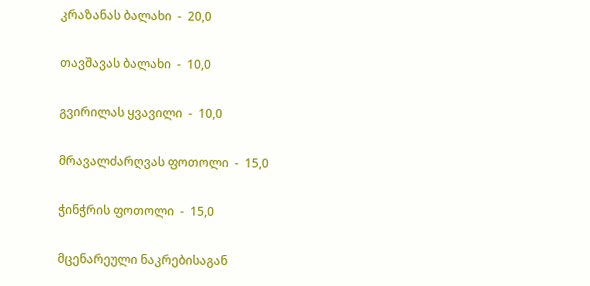კრაზანას ბალახი  -  20,0

თავშავას ბალახი  -  10,0

გვირილას ყვავილი  -  10,0

მრავალძარღვას ფოთოლი  -  15,0

ჭინჭრის ფოთოლი  -  15,0

მცენარეული ნაკრებისაგან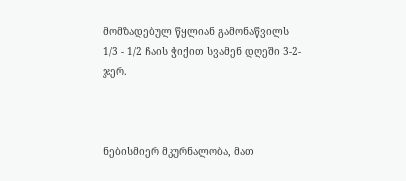მომზადებულ წყლიან გამონაწვილს 1/3 - 1/2 ჩაის ჭიქით სვამენ დღეში 3-2-ჯერ.



ნებისმიერ მკურნალობა, მათ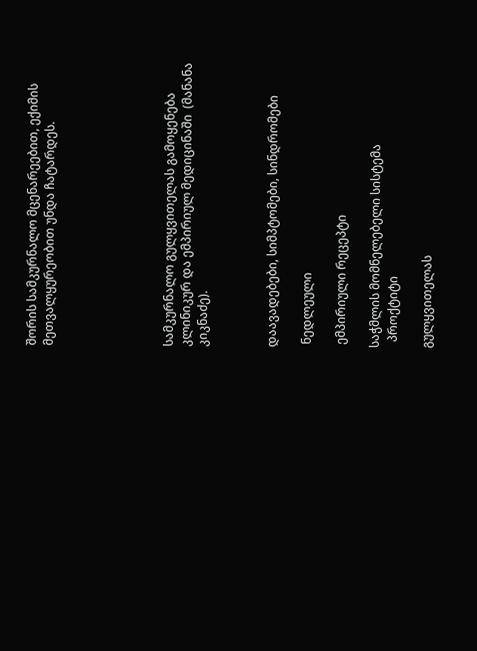შორის სამკურნალო მცენარეებით, ექიმის მეთვალყურეობით უნდა ჩატარდეს.






სამკურნალო გულყვითელას გამოყენება კლინიკურ და ემპირიულ მედიცინაში  (მანანა კიკნაძე).



დაავადებები, სიმპტომები, სინდრომები

 ნედლეული

 ემპირიული რეცეპტი

საჭმლის მომნელებელი სისტემა
  პროქტიტი

გულყვითელას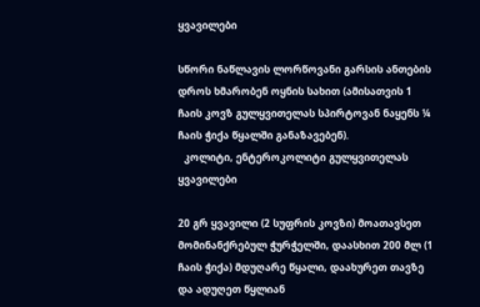ყვავილები

სწორი ნაწლავის ლორწოვანი გარსის ანთების დროს ხმარობენ ოყნის სახით (ამისათვის 1 ჩაის კოვზ გულყვითელას სპირტოვან ნაყენს ¼ ჩაის ჭიქა წყალში განაზავებენ).
  კოლიტი, ენტეროკოლიტი გულყვითელას ყვავილები

20 გრ ყვავილი (2 სუფრის კოვზი) მოათავსეთ მომინანქრებულ ჭურჭელში, დაასხით 200 მლ (1 ჩაის ჭიქა) მდუღარე წყალი, დაახურეთ თავზე და ადუღეთ წყლიან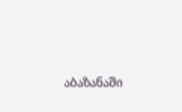აბაზანაში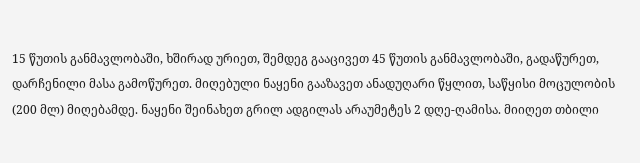15 წუთის განმავლობაში, ხშირად ურიეთ, შემდეგ გააცივეთ 45 წუთის განმავლობაში, გადაწურეთ, დარჩენილი მასა გამოწურეთ. მიღებული ნაყენი გააზავეთ ანადუღარი წყლით, საწყისი მოცულობის (200 მლ) მიღებამდე. ნაყენი შეინახეთ გრილ ადგილას არაუმეტეს 2 დღე-ღამისა. მიიღეთ თბილი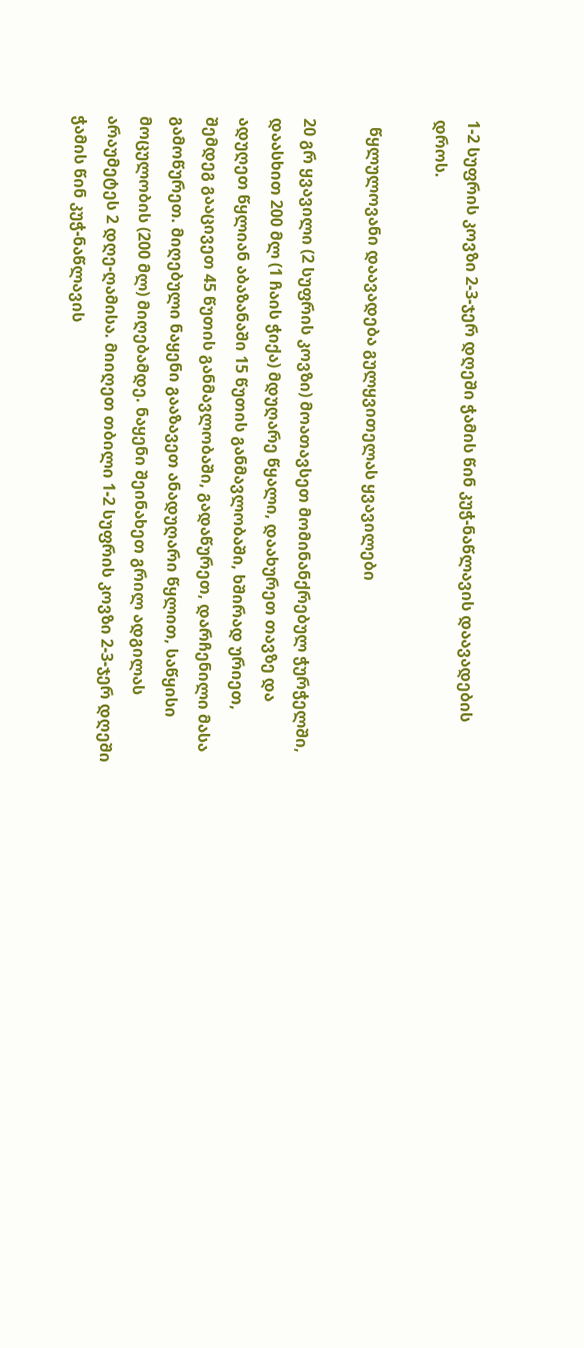1-2 სუფრის კოვზი 2-3-ჯერ დღეში ჭამის წინ კუჭ-ნაწლავის დაავადების დროს.

  წყლულოვანი დაავადება გულყვითელას ყვავილები

20 გრ ყვავილი (2 სუფრის კოვზი) მოათავსეთ მომინანქრებულ ჭურჭელში, დაასხით 200 მლ (1 ჩაის ჭიქა) მდუღარე წყალი, დაახურეთ თავზე და ადუღეთ წყლიან აბაზანაში 15 წუთის განმავლობაში, ხშირად ურიეთ, შემდეგ გააცივეთ 45 წუთის განმავლობაში, გადაწურეთ, დარჩენილი მასა გამოწურეთ. მიღებული ნაყენი გააზავეთ ანადუღარი წყლით, საწყისი მოცულობის (200 მლ) მიღებამდე. ნაყენი შეინახეთ გრილ ადგილას არაუმეტეს 2 დღე-ღამისა. მიიღეთ თბილი 1-2 სუფრის კოვზი 2-3-ჯერ დღეში ჭამის წინ კუჭ-ნაწლავის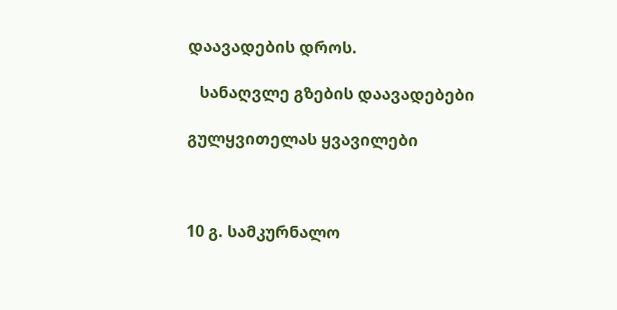დაავადების დროს.

   სანაღვლე გზების დაავადებები

გულყვითელას ყვავილები



10 გ. სამკურნალო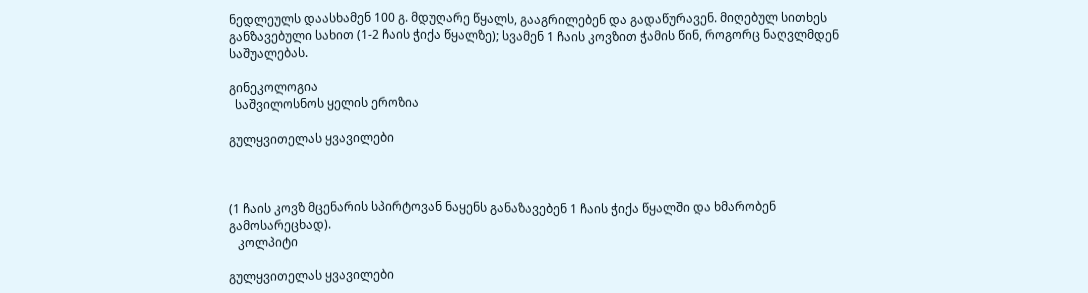ნედლეულს დაასხამენ 100 გ. მდუღარე წყალს, გააგრილებენ და გადაწურავენ. მიღებულ სითხეს განზავებული სახით (1-2 ჩაის ჭიქა წყალზე); სვამენ 1 ჩაის კოვზით ჭამის წინ, როგორც ნაღვლმდენ საშუალებას.

გინეკოლოგია
  საშვილოსნოს ყელის ეროზია

გულყვითელას ყვავილები



(1 ჩაის კოვზ მცენარის სპირტოვან ნაყენს განაზავებენ 1 ჩაის ჭიქა წყალში და ხმარობენ გამოსარეცხად).
   კოლპიტი

გულყვითელას ყვავილები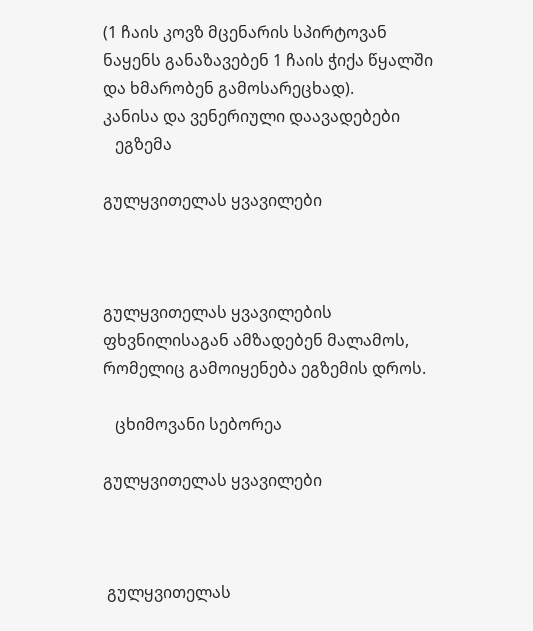(1 ჩაის კოვზ მცენარის სპირტოვან ნაყენს განაზავებენ 1 ჩაის ჭიქა წყალში და ხმარობენ გამოსარეცხად).
კანისა და ვენერიული დაავადებები
   ეგზემა

გულყვითელას ყვავილები



გულყვითელას ყვავილების ფხვნილისაგან ამზადებენ მალამოს, რომელიც გამოიყენება ეგზემის დროს.

   ცხიმოვანი სებორეა

გულყვითელას ყვავილები



 გულყვითელას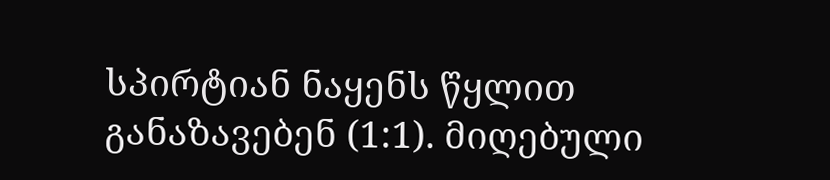სპირტიან ნაყენს წყლით განაზავებენ (1:1). მიღებული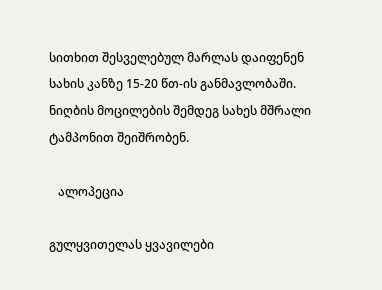სითხით შესველებულ მარლას დაიფენენ სახის კანზე 15-20 წთ-ის განმავლობაში. ნიღბის მოცილების შემდეგ სახეს მშრალი  ტამპონით შეიშრობენ.

   ალოპეცია

გულყვითელას ყვავილები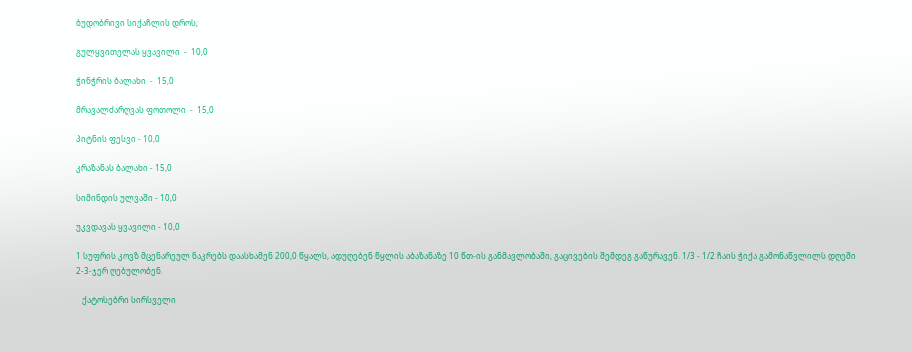ბუდობრივი სიქაჩლის დროს;

გულყვითელას ყვავილი  -  10,0

ჭინჭრის ბალახი  -  15,0

მრავალძარღვას ფოთოლი  -  15,0

პიტნის ფესვი - 10,0

კრაზანას ბალახი - 15,0

სიმინდის ულვაში - 10,0

უკვდავას ყვავილი - 10,0

1 სუფრის კოვზ მცენარეულ ნაკრებს დაასხამენ 200,0 წყალს, ადუღებენ წყლის აბაზანაზე 10 წთ-ის განმავლობაში, გაცივების შემდეგ გაწურავენ. 1/3 - 1/2 ჩაის ჭიქა გამონაწვლილს დღეში 2-3-ჯერ ღებულობენ.

   ქატოსებრი სირსველი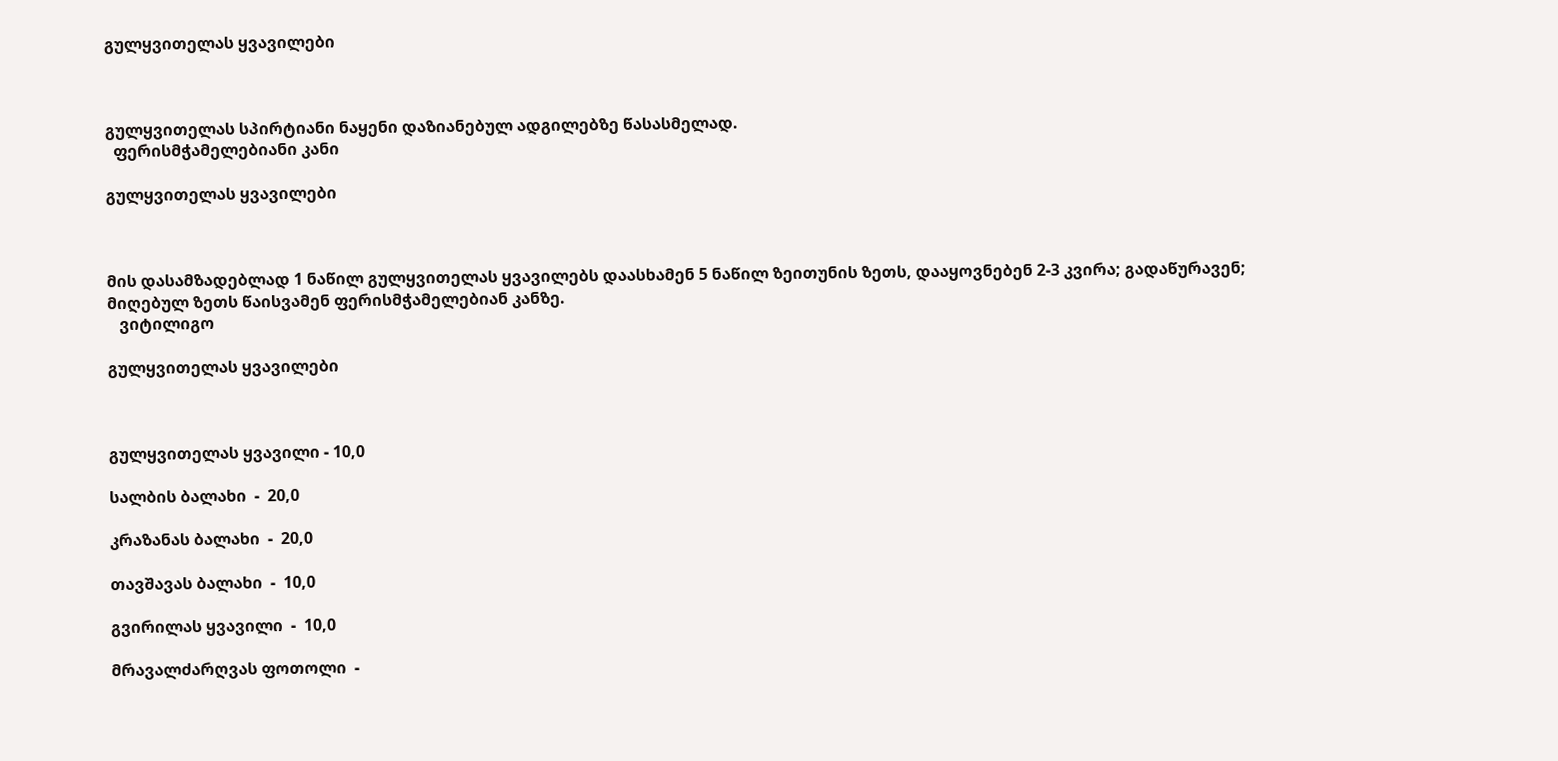გულყვითელას ყვავილები



გულყვითელას სპირტიანი ნაყენი დაზიანებულ ადგილებზე წასასმელად.
  ფერისმჭამელებიანი კანი

გულყვითელას ყვავილები



მის დასამზადებლად 1 ნაწილ გულყვითელას ყვავილებს დაასხამენ 5 ნაწილ ზეითუნის ზეთს, დააყოვნებენ 2-3 კვირა; გადაწურავენ; მიღებულ ზეთს წაისვამენ ფერისმჭამელებიან კანზე.
   ვიტილიგო

გულყვითელას ყვავილები



გულყვითელას ყვავილი - 10,0

სალბის ბალახი  -  20,0

კრაზანას ბალახი  -  20,0

თავშავას ბალახი  -  10,0

გვირილას ყვავილი  -  10,0

მრავალძარღვას ფოთოლი  -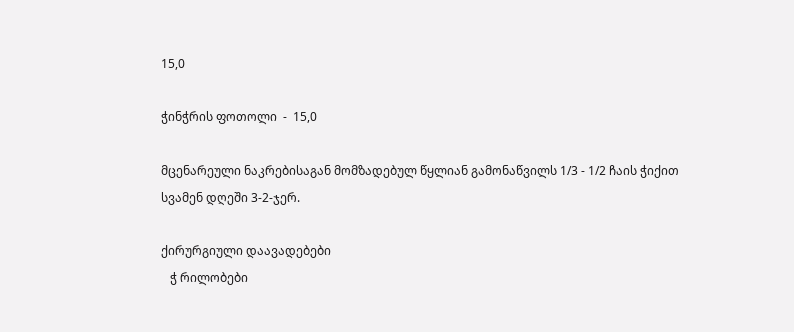15,0

ჭინჭრის ფოთოლი  -  15,0

მცენარეული ნაკრებისაგან მომზადებულ წყლიან გამონაწვილს 1/3 - 1/2 ჩაის ჭიქით სვამენ დღეში 3-2-ჯერ.

ქირურგიული დაავადებები
   ჭ რილობები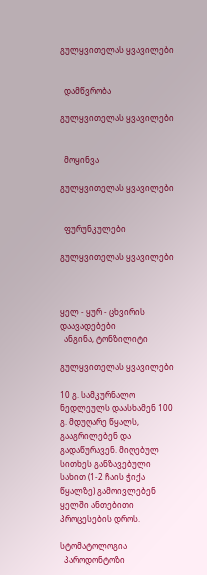გულყვითელას ყვავილები


  დამწვრობა

გულყვითელას ყვავილები


  მოყინვა

გულყვითელას ყვავილები


  ფურუნკულები

გულყვითელას ყვავილები



ყელ - ყურ - ცხვირის დაავადებები
  ანგინა, ტონზილიტი

გულყვითელას ყვავილები

10 გ. სამკურნალო ნედლეულს დაასხამენ 100 გ. მდუღარე წყალს, გააგრილებენ და გადაწურავენ. მიღებულ სითხეს განზავებული სახით (1-2 ჩაის ჭიქა წყალზე) გამოივლებენ ყელში ანთებითი პროცესების დროს.

სტომატოლოგია
  პაროდონტოზი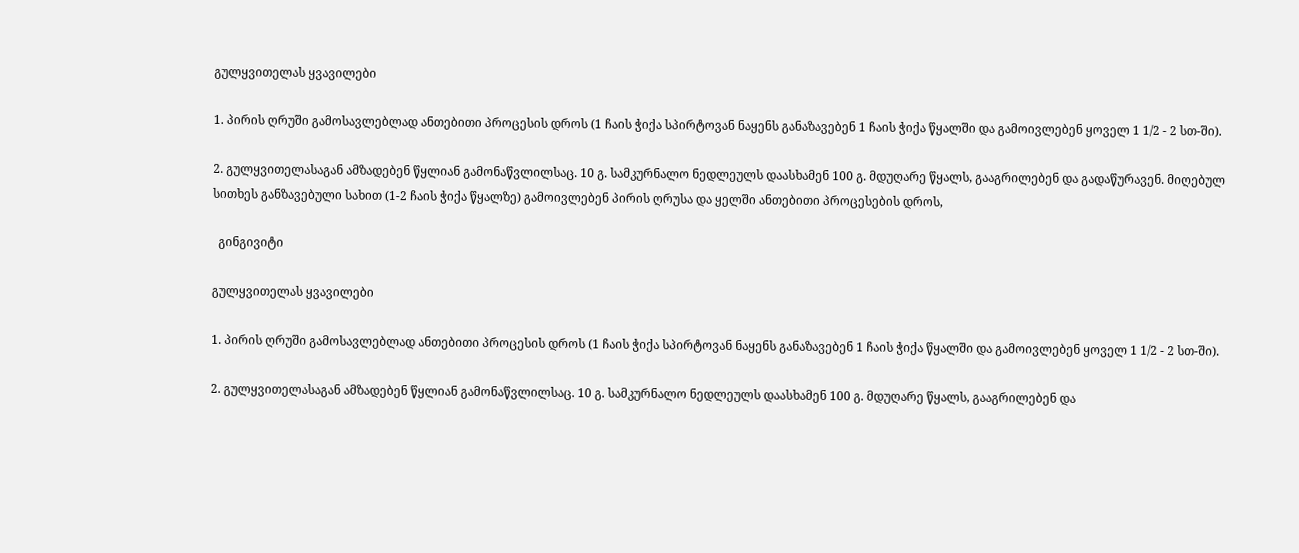გულყვითელას ყვავილები

1. პირის ღრუში გამოსავლებლად ანთებითი პროცესის დროს (1 ჩაის ჭიქა სპირტოვან ნაყენს განაზავებენ 1 ჩაის ჭიქა წყალში და გამოივლებენ ყოველ 1 1/2 - 2 სთ-ში).

2. გულყვითელასაგან ამზადებენ წყლიან გამონაწვლილსაც. 10 გ. სამკურნალო ნედლეულს დაასხამენ 100 გ. მდუღარე წყალს, გააგრილებენ და გადაწურავენ. მიღებულ სითხეს განზავებული სახით (1-2 ჩაის ჭიქა წყალზე) გამოივლებენ პირის ღრუსა და ყელში ანთებითი პროცესების დროს,

  გინგივიტი

გულყვითელას ყვავილები

1. პირის ღრუში გამოსავლებლად ანთებითი პროცესის დროს (1 ჩაის ჭიქა სპირტოვან ნაყენს განაზავებენ 1 ჩაის ჭიქა წყალში და გამოივლებენ ყოველ 1 1/2 - 2 სთ-ში).

2. გულყვითელასაგან ამზადებენ წყლიან გამონაწვლილსაც. 10 გ. სამკურნალო ნედლეულს დაასხამენ 100 გ. მდუღარე წყალს, გააგრილებენ და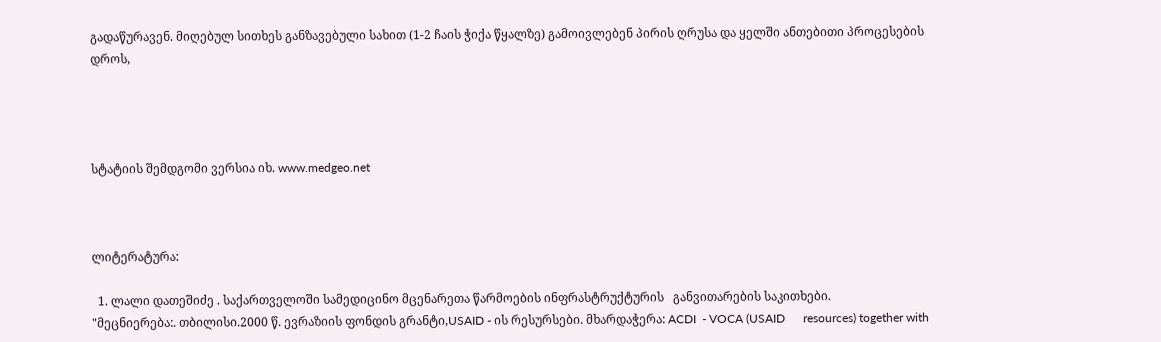გადაწურავენ. მიღებულ სითხეს განზავებული სახით (1-2 ჩაის ჭიქა წყალზე) გამოივლებენ პირის ღრუსა და ყელში ანთებითი პროცესების დროს,




სტატიის შემდგომი ვერსია იხ. www.medgeo.net



ლიტერატურა:

  1. ლალი დათეშიძე . საქართველოში სამედიცინო მცენარეთა წარმოების ინფრასტრუქტურის   განვითარების საკითხები.       "მეცნიერება:. თბილისი.2000 წ. ევრაზიის ფონდის გრანტი,USAID - ის რესურსები. მხარდაჭერა: ACDI  - VOCA (USAID      resources) together with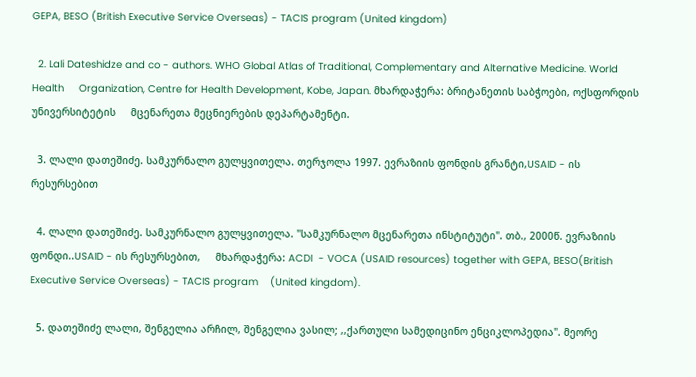GEPA, BESO (British Executive Service Overseas) - TACIS program (United kingdom)

  2. Lali Dateshidze and co - authors. WHO Global Atlas of Traditional, Complementary and Alternative Medicine. World Health     Organization, Centre for Health Development, Kobe, Japan. მხარდაჭერა: ბრიტანეთის საბჭოები, ოქსფორდის უნივერსიტეტის     მცენარეთა მეცნიერების დეპარტამენტი.

  3. ლალი დათეშიძე. სამკურნალო გულყვითელა. თერჯოლა 1997. ევრაზიის ფონდის გრანტი,USAID - ის რესურსებით

  4. ლალი დათეშიძე. სამკურნალო გულყვითელა. "სამკურნალო მცენარეთა ინსტიტუტი". თბ., 2000წ. ევრაზიის ფონდი..USAID - ის რესურსებით,     მხარდაჭერა: ACDI  - VOCA (USAID resources) together with GEPA, BESO(British Executive Service Overseas) - TACIS program    (United kingdom).

  5. დათეშიძე ლალი, შენგელია არჩილ, შენგელია ვასილ; ,,ქართული სამედიცინო ენციკლოპედია". მეორე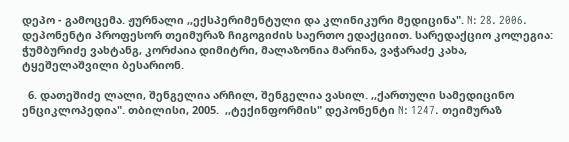დეპო - გამოცემა. ჟურნალი ,,ექსპერიმენტული და კლინიკური მედიცინა". N: 28. 2006. დეპონენტი პროფესორ თეიმურაზ ჩიგოგიძის საერთო ედაქციით. სარედაქციო კოლეგია: ჭუმბურიძე ვახტანგ, კორძაია დიმიტრი, მალაზონია მარინა, ვაჭარაძე კახა,  ტყეშელაშვილი ბესარიონ.

  6. დათეშიძე ლალი, შენგელია არჩილ, შენგელია ვასილ. ,,ქართული სამედიცინო ენციკლოპედია". თბილისი, 2005.  ,,ტექინფორმის" დეპონენტი N: 1247. თეიმურაზ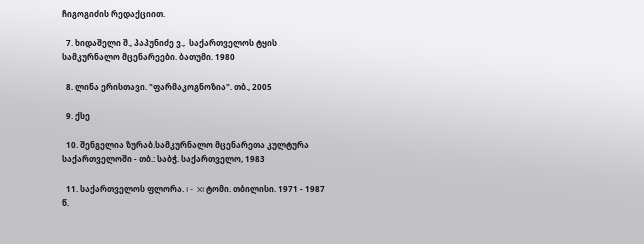ჩიგოგიძის რედაქციით.

  7. ხიდაშელი შ., პაპუნიძე ვ.,  საქართველოს ტყის სამკურნალო მცენარეები. ბათუმი. 1980

  8. ლინა ერისთავი. "ფარმაკოგნოზია". თბ., 2005

  9. ქსე

  10. შენგელია ზურაბ.სამკურნალო მცენარეთა კულტურა საქართველოში - თბ.: საბჭ. საქართველო, 1983

  11. საქართველოს ფლორა. I -  XI ტომი. თბილისი. 1971 - 1987 წ.